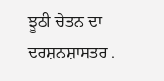ਝੂਠੀ ਚੇਤਨ ਦਾ ਦਰਸ਼ਨਸ਼ਾਸਤਰ .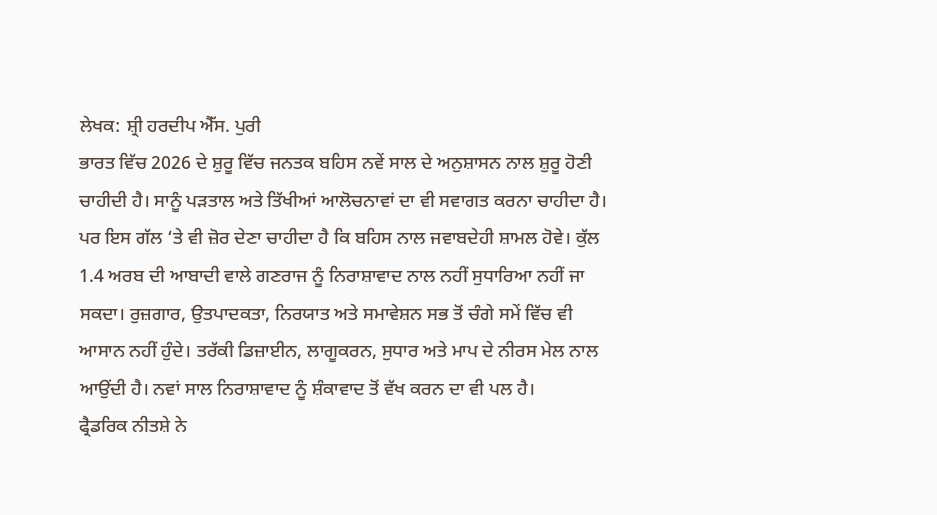ਲੇਖਕ: ਸ਼੍ਰੀ ਹਰਦੀਪ ਐੱਸ. ਪੁਰੀ
ਭਾਰਤ ਵਿੱਚ 2026 ਦੇ ਸ਼ੁਰੂ ਵਿੱਚ ਜਨਤਕ ਬਹਿਸ ਨਵੇਂ ਸਾਲ ਦੇ ਅਨੁਸ਼ਾਸਨ ਨਾਲ ਸ਼ੁਰੂ ਹੋਣੀ ਚਾਹੀਦੀ ਹੈ। ਸਾਨੂੰ ਪੜਤਾਲ ਅਤੇ ਤਿੱਖੀਆਂ ਆਲੋਚਨਾਵਾਂ ਦਾ ਵੀ ਸਵਾਗਤ ਕਰਨਾ ਚਾਹੀਦਾ ਹੈ। ਪਰ ਇਸ ਗੱਲ ‘ਤੇ ਵੀ ਜ਼ੋਰ ਦੇਣਾ ਚਾਹੀਦਾ ਹੈ ਕਿ ਬਹਿਸ ਨਾਲ ਜਵਾਬਦੇਹੀ ਸ਼ਾਮਲ ਹੋਵੇ। ਕੁੱਲ 1.4 ਅਰਬ ਦੀ ਆਬਾਦੀ ਵਾਲੇ ਗਣਰਾਜ ਨੂੰ ਨਿਰਾਸ਼ਾਵਾਦ ਨਾਲ ਨਹੀਂ ਸੁਧਾਰਿਆ ਨਹੀਂ ਜਾ ਸਕਦਾ। ਰੁਜ਼ਗਾਰ, ਉਤਪਾਦਕਤਾ, ਨਿਰਯਾਤ ਅਤੇ ਸਮਾਵੇਸ਼ਨ ਸਭ ਤੋਂ ਚੰਗੇ ਸਮੇਂ ਵਿੱਚ ਵੀ ਆਸਾਨ ਨਹੀਂ ਹੁੰਦੇ। ਤਰੱਕੀ ਡਿਜ਼ਾਈਨ, ਲਾਗੂਕਰਨ, ਸੁਧਾਰ ਅਤੇ ਮਾਪ ਦੇ ਨੀਰਸ ਮੇਲ ਨਾਲ ਆਉਂਦੀ ਹੈ। ਨਵਾਂ ਸਾਲ ਨਿਰਾਸ਼ਾਵਾਦ ਨੂੰ ਸ਼ੰਕਾਵਾਦ ਤੋਂ ਵੱਖ ਕਰਨ ਦਾ ਵੀ ਪਲ ਹੈ।
ਫ੍ਰੈਡਰਿਕ ਨੀਤਸ਼ੇ ਨੇ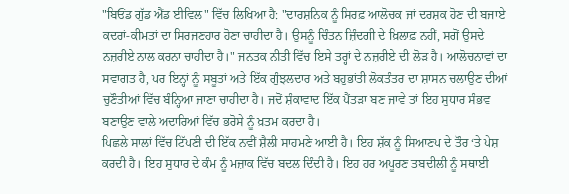"ਬਿਓਂਡ ਗੁੱਡ ਐਂਡ ਈਵਿਲ" ਵਿੱਚ ਲਿਖਿਆ ਹੈ: "ਦਾਰਸ਼ਨਿਕ ਨੂੰ ਸਿਰਫ਼ ਆਲੋਚਕ ਜਾਂ ਦਰਸ਼ਕ ਹੋਣ ਦੀ ਬਜਾਏ ਕਦਰਾਂ-ਕੀਮਤਾਂ ਦਾ ਸਿਰਜਣਹਾਰ ਹੋਣਾ ਚਾਹੀਦਾ ਹੈ। ਉਸਨੂੰ ਚਿੰਤਨ ਜ਼ਿੰਦਗੀ ਦੇ ਖ਼ਿਲਾਫ਼ ਨਹੀਂ, ਸਗੋਂ ਉਸਦੇ ਨਜ਼ਰੀਏ ਨਾਲ ਕਰਨਾ ਚਾਹੀਦਾ ਹੈ।" ਜਨਤਕ ਨੀਤੀ ਵਿੱਚ ਇਸੇ ਤਰ੍ਹਾਂ ਦੇ ਨਜ਼ਰੀਏ ਦੀ ਲੋੜ ਹੈ। ਆਲੋਚਨਾਵਾਂ ਦਾ ਸਵਾਗਤ ਹੈ, ਪਰ ਇਨ੍ਹਾਂ ਨੂੰ ਸਬੂਤਾਂ ਅਤੇ ਇੱਕ ਗੁੰਝਲਦਾਰ ਅਤੇ ਬਹੁਭਾਂਤੀ ਲੋਕਤੰਤਰ ਦਾ ਸ਼ਾਸਨ ਚਲਾਉਣ ਦੀਆਂ ਚੁਣੌਤੀਆਂ ਵਿੱਚ ਬੰਨ੍ਹਿਆ ਜਾਣਾ ਚਾਹੀਦਾ ਹੈ। ਜਦੋਂ ਸ਼ੰਕਾਵਾਦ ਇੱਕ ਪੈਂਤੜਾ ਬਣ ਜਾਵੇ ਤਾਂ ਇਹ ਸੁਧਾਰ ਸੰਭਵ ਬਣਾਉਣ ਵਾਲੇ ਅਦਾਰਿਆਂ ਵਿੱਚ ਭਰੋਸੇ ਨੂੰ ਖ਼ਤਮ ਕਰਦਾ ਹੈ।
ਪਿਛਲੇ ਸਾਲਾਂ ਵਿੱਚ ਟਿੱਪਣੀ ਦੀ ਇੱਕ ਨਵੀਂ ਸ਼ੈਲੀ ਸਾਹਮਣੇ ਆਈ ਹੈ। ਇਹ ਸ਼ੱਕ ਨੂੰ ਸਿਆਣਪ ਦੇ ਤੌਰ ‘ਤੇ ਪੇਸ਼ ਕਰਦੀ ਹੈ। ਇਹ ਸੁਧਾਰ ਦੇ ਕੰਮ ਨੂੰ ਮਜ਼ਾਕ ਵਿੱਚ ਬਦਲ ਦਿੰਦੀ ਹੈ। ਇਹ ਹਰ ਅਪੂਰਣ ਤਬਦੀਲੀ ਨੂੰ ਸਥਾਈ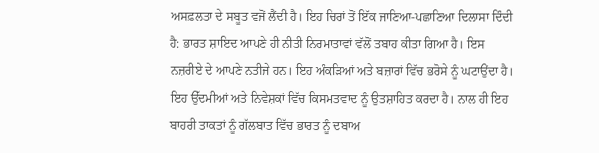ਅਸਫ਼ਲਤਾ ਦੇ ਸਬੂਤ ਵਜੋਂ ਲੈਂਦੀ ਹੈ। ਇਹ ਚਿਰਾਂ ਤੋਂ ਇੱਕ ਜਾਣਿਆ-ਪਛਾਣਿਆ ਦਿਲਾਸਾ ਦਿੰਦੀ ਹੈ: ਭਾਰਤ ਸ਼ਾਇਦ ਆਪਣੇ ਹੀ ਨੀਤੀ ਨਿਰਮਾਤਾਵਾਂ ਵੱਲੋਂ ਤਬਾਹ ਕੀਤਾ ਗਿਆ ਹੈ। ਇਸ ਨਜ਼ਰੀਏ ਦੇ ਆਪਣੇ ਨਤੀਜੇ ਹਨ। ਇਹ ਅੰਕੜਿਆਂ ਅਤੇ ਬਜ਼ਾਰਾਂ ਵਿੱਚ ਭਰੋਸੇ ਨੂੰ ਘਟਾਉਂਦਾ ਹੈ। ਇਹ ਉੱਦਮੀਆਂ ਅਤੇ ਨਿਵੇਸ਼ਕਾਂ ਵਿੱਚ ਕਿਸਮਤਵਾਦ ਨੂੰ ਉਤਸ਼ਾਹਿਤ ਕਰਦਾ ਹੈ। ਨਾਲ ਹੀ ਇਹ ਬਾਹਰੀ ਤਾਕਤਾਂ ਨੂੰ ਗੱਲਬਾਤ ਵਿੱਚ ਭਾਰਤ ਨੂੰ ਦਬਾਅ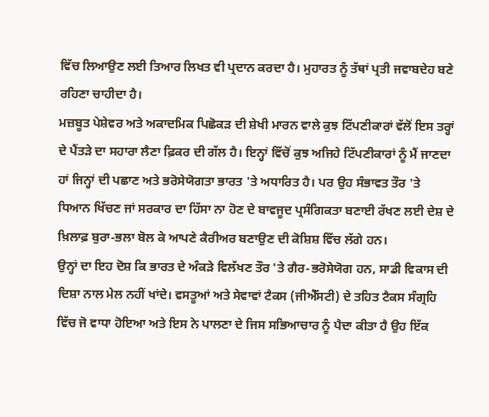ਵਿੱਚ ਲਿਆਉਣ ਲਈ ਤਿਆਰ ਲਿਖਤ ਵੀ ਪ੍ਰਦਾਨ ਕਰਦਾ ਹੈ। ਮੁਹਾਰਤ ਨੂੰ ਤੱਥਾਂ ਪ੍ਰਤੀ ਜਵਾਬਦੇਹ ਬਣੇ ਰਹਿਣਾ ਚਾਹੀਦਾ ਹੈ।
ਮਜ਼ਬੂਤ ਪੇਸ਼ੇਵਰ ਅਤੇ ਅਕਾਦਮਿਕ ਪਿਛੋਕੜ ਦੀ ਸ਼ੇਖੀ ਮਾਰਨ ਵਾਲੇ ਕੁਝ ਟਿੱਪਣੀਕਾਰਾਂ ਵੱਲੋਂ ਇਸ ਤਰ੍ਹਾਂ ਦੇ ਪੈਂਤੜੇ ਦਾ ਸਹਾਰਾ ਲੈਣਾ ਫ਼ਿਕਰ ਦੀ ਗੱਲ ਹੈ। ਇਨ੍ਹਾਂ ਵਿੱਚੋਂ ਕੁਝ ਅਜਿਹੇ ਟਿੱਪਣੀਕਾਰਾਂ ਨੂੰ ਮੈਂ ਜਾਣਦਾ ਹਾਂ ਜਿਨ੍ਹਾਂ ਦੀ ਪਛਾਣ ਅਤੇ ਭਰੋਸੇਯੋਗਤਾ ਭਾਰਤ 'ਤੇ ਅਧਾਰਿਤ ਹੈ। ਪਰ ਉਹ ਸੰਭਾਵਤ ਤੌਰ 'ਤੇ ਧਿਆਨ ਖਿੱਚਣ ਜਾਂ ਸਰਕਾਰ ਦਾ ਹਿੱਸਾ ਨਾ ਹੋਣ ਦੇ ਬਾਵਜੂਦ ਪ੍ਰਸੰਗਿਕਤਾ ਬਣਾਈ ਰੱਖਣ ਲਈ ਦੇਸ਼ ਦੇ ਖ਼ਿਲਾਫ਼ ਬੁਰਾ-ਭਲਾ ਬੋਲ ਕੇ ਆਪਣੇ ਕੈਰੀਅਰ ਬਣਾਉਣ ਦੀ ਕੋਸ਼ਿਸ਼ ਵਿੱਚ ਲੱਗੇ ਹਨ।
ਉਨ੍ਹਾਂ ਦਾ ਇਹ ਦੋਸ਼ ਕਿ ਭਾਰਤ ਦੇ ਅੰਕੜੇ ਵਿਲੱਖਣ ਤੌਰ 'ਤੇ ਗੈਰ-ਭਰੋਸੇਯੋਗ ਹਨ, ਸਾਡੀ ਵਿਕਾਸ ਦੀ ਦਿਸ਼ਾ ਨਾਲ ਮੇਲ ਨਹੀਂ ਖਾਂਦੇ। ਵਸਤੂਆਂ ਅਤੇ ਸੇਵਾਵਾਂ ਟੈਕਸ (ਜੀਐੱਸਟੀ) ਦੇ ਤਹਿਤ ਟੈਕਸ ਸੰਗ੍ਰਹਿ ਵਿੱਚ ਜੋ ਵਾਧਾ ਹੋਇਆ ਅਤੇ ਇਸ ਨੇ ਪਾਲਣਾ ਦੇ ਜਿਸ ਸਭਿਆਚਾਰ ਨੂੰ ਪੈਦਾ ਕੀਤਾ ਹੈ ਉਹ ਇੱਕ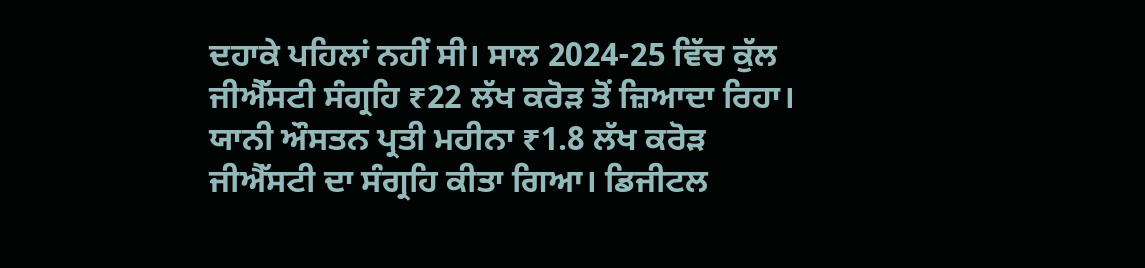ਦਹਾਕੇ ਪਹਿਲਾਂ ਨਹੀਂ ਸੀ। ਸਾਲ 2024-25 ਵਿੱਚ ਕੁੱਲ ਜੀਐੱਸਟੀ ਸੰਗ੍ਰਹਿ ₹22 ਲੱਖ ਕਰੋੜ ਤੋਂ ਜ਼ਿਆਦਾ ਰਿਹਾ। ਯਾਨੀ ਔਸਤਨ ਪ੍ਰਤੀ ਮਹੀਨਾ ₹1.8 ਲੱਖ ਕਰੋੜ ਜੀਐੱਸਟੀ ਦਾ ਸੰਗ੍ਰਹਿ ਕੀਤਾ ਗਿਆ। ਡਿਜੀਟਲ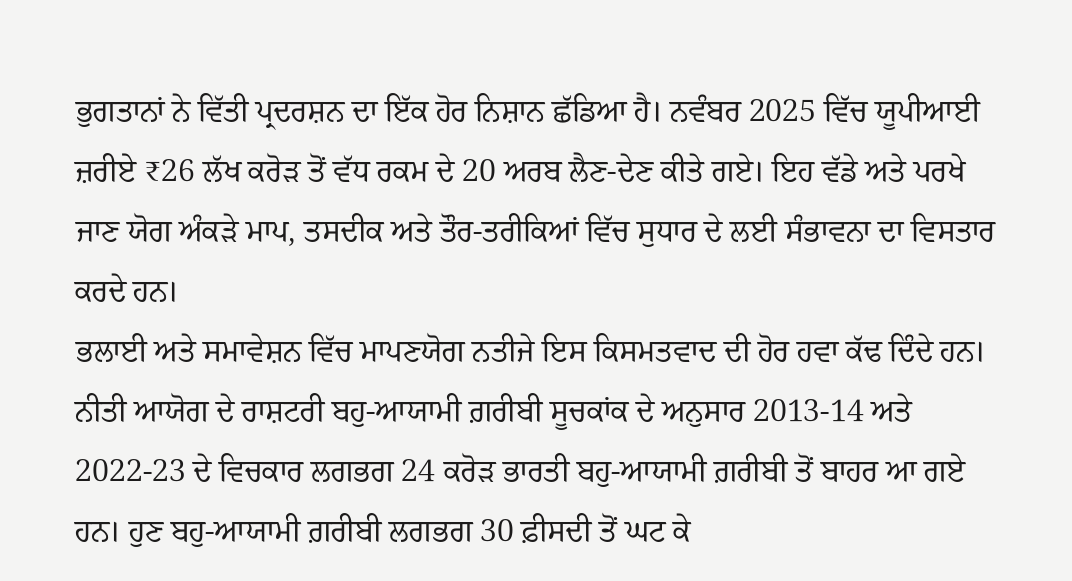ਭੁਗਤਾਨਾਂ ਨੇ ਵਿੱਤੀ ਪ੍ਰਦਰਸ਼ਨ ਦਾ ਇੱਕ ਹੋਰ ਨਿਸ਼ਾਨ ਛੱਡਿਆ ਹੈ। ਨਵੰਬਰ 2025 ਵਿੱਚ ਯੂਪੀਆਈ ਜ਼ਰੀਏ ₹26 ਲੱਖ ਕਰੋੜ ਤੋਂ ਵੱਧ ਰਕਮ ਦੇ 20 ਅਰਬ ਲੈਣ-ਦੇਣ ਕੀਤੇ ਗਏ। ਇਹ ਵੱਡੇ ਅਤੇ ਪਰਖੇ ਜਾਣ ਯੋਗ ਅੰਕੜੇ ਮਾਪ, ਤਸਦੀਕ ਅਤੇ ਤੌਰ-ਤਰੀਕਿਆਂ ਵਿੱਚ ਸੁਧਾਰ ਦੇ ਲਈ ਸੰਭਾਵਨਾ ਦਾ ਵਿਸਤਾਰ ਕਰਦੇ ਹਨ।
ਭਲਾਈ ਅਤੇ ਸਮਾਵੇਸ਼ਨ ਵਿੱਚ ਮਾਪਣਯੋਗ ਨਤੀਜੇ ਇਸ ਕਿਸਮਤਵਾਦ ਦੀ ਹੋਰ ਹਵਾ ਕੱਢ ਦਿੰਦੇ ਹਨ। ਨੀਤੀ ਆਯੋਗ ਦੇ ਰਾਸ਼ਟਰੀ ਬਹੁ-ਆਯਾਮੀ ਗ਼ਰੀਬੀ ਸੂਚਕਾਂਕ ਦੇ ਅਨੁਸਾਰ 2013-14 ਅਤੇ 2022-23 ਦੇ ਵਿਚਕਾਰ ਲਗਭਗ 24 ਕਰੋੜ ਭਾਰਤੀ ਬਹੁ-ਆਯਾਮੀ ਗ਼ਰੀਬੀ ਤੋਂ ਬਾਹਰ ਆ ਗਏ ਹਨ। ਹੁਣ ਬਹੁ-ਆਯਾਮੀ ਗ਼ਰੀਬੀ ਲਗਭਗ 30 ਫ਼ੀਸਦੀ ਤੋਂ ਘਟ ਕੇ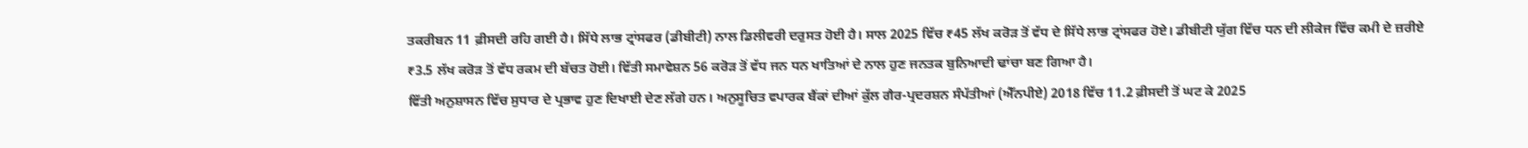ਤਕਰੀਬਨ 11 ਫ਼ੀਸਦੀ ਰਹਿ ਗਈ ਹੈ। ਸਿੱਧੇ ਲਾਭ ਟ੍ਰਾਂਸਫਰ (ਡੀਬੀਟੀ) ਨਾਲ ਡਿਲੀਵਰੀ ਦਰੁਸਤ ਹੋਈ ਹੈ। ਸਾਲ 2025 ਵਿੱਚ ₹45 ਲੱਖ ਕਰੋੜ ਤੋਂ ਵੱਧ ਦੇ ਸਿੱਧੇ ਲਾਭ ਟ੍ਰਾਂਸਫਰ ਹੋਏ। ਡੀਬੀਟੀ ਯੁੱਗ ਵਿੱਚ ਧਨ ਦੀ ਲੀਕੇਜ ਵਿੱਚ ਕਮੀ ਦੇ ਜ਼ਰੀਏ ₹3.5 ਲੱਖ ਕਰੋੜ ਤੋਂ ਵੱਧ ਰਕਮ ਦੀ ਬੱਚਤ ਹੋਈ। ਵਿੱਤੀ ਸਮਾਵੇਸ਼ਨ 56 ਕਰੋੜ ਤੋਂ ਵੱਧ ਜਨ ਧਨ ਖਾਤਿਆਂ ਦੇ ਨਾਲ ਹੁਣ ਜਨਤਕ ਬੁਨਿਆਦੀ ਢਾਂਚਾ ਬਣ ਗਿਆ ਹੈ।
ਵਿੱਤੀ ਅਨੁਸ਼ਾਸਨ ਵਿੱਚ ਸੁਧਾਰ ਦੇ ਪ੍ਰਭਾਵ ਹੁਣ ਦਿਖਾਈ ਦੇਣ ਲੱਗੇ ਹਨ। ਅਨੁਸੂਚਿਤ ਵਪਾਰਕ ਬੈਂਕਾਂ ਦੀਆਂ ਕੁੱਲ ਗੈਰ-ਪ੍ਰਦਰਸ਼ਨ ਸੰਪੱਤੀਆਂ (ਐੱਨਪੀਏ) 2018 ਵਿੱਚ 11.2 ਫ਼ੀਸਦੀ ਤੋਂ ਘਟ ਕੇ 2025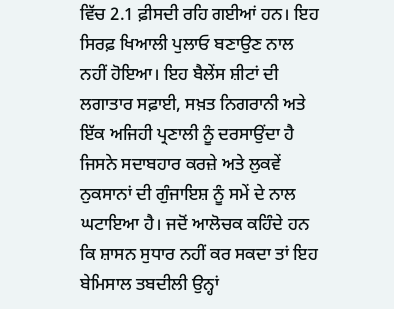ਵਿੱਚ 2.1 ਫ਼ੀਸਦੀ ਰਹਿ ਗਈਆਂ ਹਨ। ਇਹ ਸਿਰਫ਼ ਖਿਆਲੀ ਪੁਲਾਓ ਬਣਾਉਣ ਨਾਲ ਨਹੀਂ ਹੋਇਆ। ਇਹ ਬੈਲੇਂਸ ਸ਼ੀਟਾਂ ਦੀ ਲਗਾਤਾਰ ਸਫ਼ਾਈ, ਸਖ਼ਤ ਨਿਗਰਾਨੀ ਅਤੇ ਇੱਕ ਅਜਿਹੀ ਪ੍ਰਣਾਲੀ ਨੂੰ ਦਰਸਾਉਂਦਾ ਹੈ ਜਿਸਨੇ ਸਦਾਬਹਾਰ ਕਰਜ਼ੇ ਅਤੇ ਲੁਕਵੇਂ ਨੁਕਸਾਨਾਂ ਦੀ ਗੁੰਜਾਇਸ਼ ਨੂੰ ਸਮੇਂ ਦੇ ਨਾਲ ਘਟਾਇਆ ਹੈ। ਜਦੋਂ ਆਲੋਚਕ ਕਹਿੰਦੇ ਹਨ ਕਿ ਸ਼ਾਸਨ ਸੁਧਾਰ ਨਹੀਂ ਕਰ ਸਕਦਾ ਤਾਂ ਇਹ ਬੇਮਿਸਾਲ ਤਬਦੀਲੀ ਉਨ੍ਹਾਂ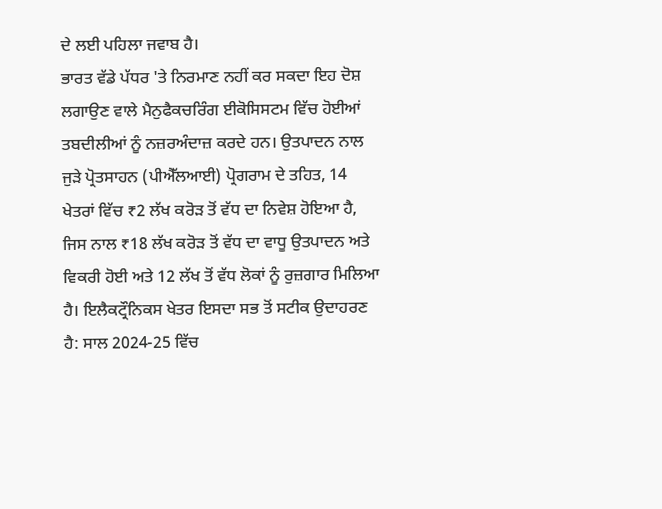ਦੇ ਲਈ ਪਹਿਲਾ ਜਵਾਬ ਹੈ।
ਭਾਰਤ ਵੱਡੇ ਪੱਧਰ 'ਤੇ ਨਿਰਮਾਣ ਨਹੀਂ ਕਰ ਸਕਦਾ ਇਹ ਦੋਸ਼ ਲਗਾਉਣ ਵਾਲੇ ਮੈਨੁਫੈਕਚਰਿੰਗ ਈਕੋਸਿਸਟਮ ਵਿੱਚ ਹੋਈਆਂ ਤਬਦੀਲੀਆਂ ਨੂੰ ਨਜ਼ਰਅੰਦਾਜ਼ ਕਰਦੇ ਹਨ। ਉਤਪਾਦਨ ਨਾਲ ਜੁੜੇ ਪ੍ਰੋਤਸਾਹਨ (ਪੀਐੱਲਆਈ) ਪ੍ਰੋਗਰਾਮ ਦੇ ਤਹਿਤ, 14 ਖੇਤਰਾਂ ਵਿੱਚ ₹2 ਲੱਖ ਕਰੋੜ ਤੋਂ ਵੱਧ ਦਾ ਨਿਵੇਸ਼ ਹੋਇਆ ਹੈ, ਜਿਸ ਨਾਲ ₹18 ਲੱਖ ਕਰੋੜ ਤੋਂ ਵੱਧ ਦਾ ਵਾਧੂ ਉਤਪਾਦਨ ਅਤੇ ਵਿਕਰੀ ਹੋਈ ਅਤੇ 12 ਲੱਖ ਤੋਂ ਵੱਧ ਲੋਕਾਂ ਨੂੰ ਰੁਜ਼ਗਾਰ ਮਿਲਿਆ ਹੈ। ਇਲੈਕਟ੍ਰੌਨਿਕਸ ਖੇਤਰ ਇਸਦਾ ਸਭ ਤੋਂ ਸਟੀਕ ਉਦਾਹਰਣ ਹੈ: ਸਾਲ 2024-25 ਵਿੱਚ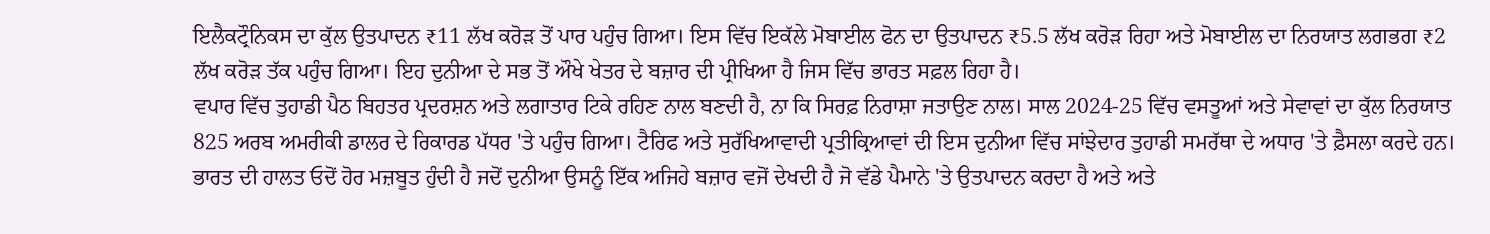ਇਲੈਕਟ੍ਰੌਨਿਕਸ ਦਾ ਕੁੱਲ ਉਤਪਾਦਨ ₹11 ਲੱਖ ਕਰੋੜ ਤੋਂ ਪਾਰ ਪਹੁੰਚ ਗਿਆ। ਇਸ ਵਿੱਚ ਇਕੱਲੇ ਮੋਬਾਈਲ ਫੋਨ ਦਾ ਉਤਪਾਦਨ ₹5.5 ਲੱਖ ਕਰੋੜ ਰਿਹਾ ਅਤੇ ਮੋਬਾਈਲ ਦਾ ਨਿਰਯਾਤ ਲਗਭਗ ₹2 ਲੱਖ ਕਰੋੜ ਤੱਕ ਪਹੁੰਚ ਗਿਆ। ਇਹ ਦੁਨੀਆ ਦੇ ਸਭ ਤੋਂ ਔਖੇ ਖੇਤਰ ਦੇ ਬਜ਼ਾਰ ਦੀ ਪ੍ਰੀਖਿਆ ਹੈ ਜਿਸ ਵਿੱਚ ਭਾਰਤ ਸਫ਼ਲ ਰਿਹਾ ਹੈ।
ਵਪਾਰ ਵਿੱਚ ਤੁਹਾਡੀ ਪੈਠ ਬਿਹਤਰ ਪ੍ਰਦਰਸ਼ਨ ਅਤੇ ਲਗਾਤਾਰ ਟਿਕੇ ਰਹਿਣ ਨਾਲ ਬਣਦੀ ਹੈ, ਨਾ ਕਿ ਸਿਰਫ਼ ਨਿਰਾਸ਼ਾ ਜਤਾਉਣ ਨਾਲ। ਸਾਲ 2024-25 ਵਿੱਚ ਵਸਤੂਆਂ ਅਤੇ ਸੇਵਾਵਾਂ ਦਾ ਕੁੱਲ ਨਿਰਯਾਤ 825 ਅਰਬ ਅਮਰੀਕੀ ਡਾਲਰ ਦੇ ਰਿਕਾਰਡ ਪੱਧਰ 'ਤੇ ਪਹੁੰਚ ਗਿਆ। ਟੈਰਿਫ ਅਤੇ ਸੁਰੱਖਿਆਵਾਦੀ ਪ੍ਰਤੀਕ੍ਰਿਆਵਾਂ ਦੀ ਇਸ ਦੁਨੀਆ ਵਿੱਚ ਸਾਂਝੇਦਾਰ ਤੁਹਾਡੀ ਸਮਰੱਥਾ ਦੇ ਅਧਾਰ 'ਤੇ ਫ਼ੈਸਲਾ ਕਰਦੇ ਹਨ। ਭਾਰਤ ਦੀ ਹਾਲਤ ਓਦੋਂ ਹੋਰ ਮਜ਼ਬੂਤ ਹੁੰਦੀ ਹੈ ਜਦੋਂ ਦੁਨੀਆ ਉਸਨੂੰ ਇੱਕ ਅਜਿਹੇ ਬਜ਼ਾਰ ਵਜੋਂ ਦੇਖਦੀ ਹੈ ਜੋ ਵੱਡੇ ਪੈਮਾਨੇ 'ਤੇ ਉਤਪਾਦਨ ਕਰਦਾ ਹੈ ਅਤੇ ਅਤੇ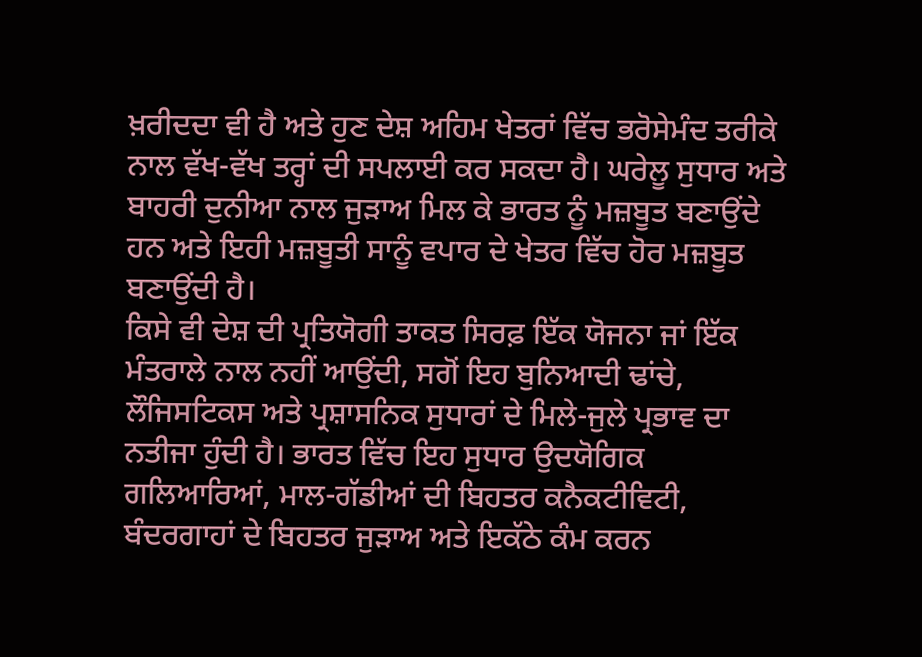ਖ਼ਰੀਦਦਾ ਵੀ ਹੈ ਅਤੇ ਹੁਣ ਦੇਸ਼ ਅਹਿਮ ਖੇਤਰਾਂ ਵਿੱਚ ਭਰੋਸੇਮੰਦ ਤਰੀਕੇ ਨਾਲ ਵੱਖ-ਵੱਖ ਤਰ੍ਹਾਂ ਦੀ ਸਪਲਾਈ ਕਰ ਸਕਦਾ ਹੈ। ਘਰੇਲੂ ਸੁਧਾਰ ਅਤੇ ਬਾਹਰੀ ਦੁਨੀਆ ਨਾਲ ਜੁੜਾਅ ਮਿਲ ਕੇ ਭਾਰਤ ਨੂੰ ਮਜ਼ਬੂਤ ਬਣਾਉਂਦੇ ਹਨ ਅਤੇ ਇਹੀ ਮਜ਼ਬੂਤੀ ਸਾਨੂੰ ਵਪਾਰ ਦੇ ਖੇਤਰ ਵਿੱਚ ਹੋਰ ਮਜ਼ਬੂਤ ਬਣਾਉਂਦੀ ਹੈ।
ਕਿਸੇ ਵੀ ਦੇਸ਼ ਦੀ ਪ੍ਰਤਿਯੋਗੀ ਤਾਕਤ ਸਿਰਫ਼ ਇੱਕ ਯੋਜਨਾ ਜਾਂ ਇੱਕ ਮੰਤਰਾਲੇ ਨਾਲ ਨਹੀਂ ਆਉਂਦੀ, ਸਗੋਂ ਇਹ ਬੁਨਿਆਦੀ ਢਾਂਚੇ, ਲੌਜਿਸਟਿਕਸ ਅਤੇ ਪ੍ਰਸ਼ਾਸਨਿਕ ਸੁਧਾਰਾਂ ਦੇ ਮਿਲੇ-ਜੁਲੇ ਪ੍ਰਭਾਵ ਦਾ ਨਤੀਜਾ ਹੁੰਦੀ ਹੈ। ਭਾਰਤ ਵਿੱਚ ਇਹ ਸੁਧਾਰ ਉਦਯੋਗਿਕ ਗਲਿਆਰਿਆਂ, ਮਾਲ-ਗੱਡੀਆਂ ਦੀ ਬਿਹਤਰ ਕਨੈਕਟੀਵਿਟੀ, ਬੰਦਰਗਾਹਾਂ ਦੇ ਬਿਹਤਰ ਜੁੜਾਅ ਅਤੇ ਇਕੱਠੇ ਕੰਮ ਕਰਨ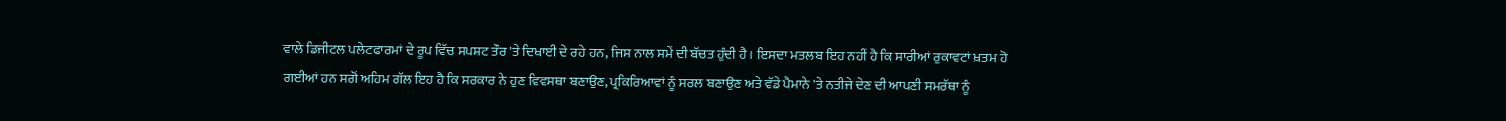ਵਾਲੇ ਡਿਜੀਟਲ ਪਲੇਟਫਾਰਮਾਂ ਦੇ ਰੂਪ ਵਿੱਚ ਸਪਸ਼ਟ ਤੌਰ 'ਤੇ ਦਿਖਾਈ ਦੇ ਰਹੇ ਹਨ, ਜਿਸ ਨਾਲ ਸਮੇਂ ਦੀ ਬੱਚਤ ਹੁੰਦੀ ਹੈ। ਇਸਦਾ ਮਤਲਬ ਇਹ ਨਹੀਂ ਹੈ ਕਿ ਸਾਰੀਆਂ ਰੁਕਾਵਟਾਂ ਖ਼ਤਮ ਹੋ ਗਈਆਂ ਹਨ ਸਗੋਂ ਅਹਿਮ ਗੱਲ ਇਹ ਹੈ ਕਿ ਸਰਕਾਰ ਨੇ ਹੁਣ ਵਿਵਸਥਾ ਬਣਾਉਣ, ਪ੍ਰਕਿਰਿਆਵਾਂ ਨੂੰ ਸਰਲ ਬਣਾਉਣ ਅਤੇ ਵੱਡੇ ਪੈਮਾਨੇ 'ਤੇ ਨਤੀਜੇ ਦੇਣ ਦੀ ਆਪਣੀ ਸਮਰੱਥਾ ਨੂੰ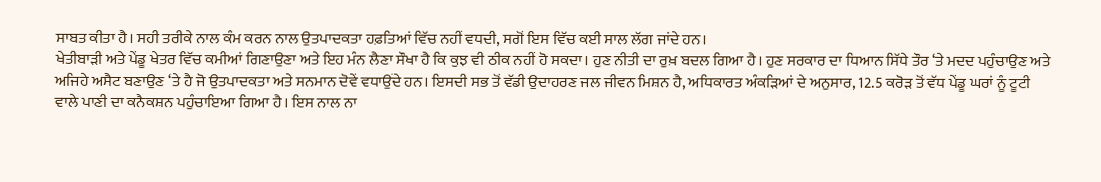ਸਾਬਤ ਕੀਤਾ ਹੈ। ਸਹੀ ਤਰੀਕੇ ਨਾਲ ਕੰਮ ਕਰਨ ਨਾਲ ਉਤਪਾਦਕਤਾ ਹਫ਼ਤਿਆਂ ਵਿੱਚ ਨਹੀਂ ਵਧਦੀ, ਸਗੋਂ ਇਸ ਵਿੱਚ ਕਈ ਸਾਲ ਲੱਗ ਜਾਂਦੇ ਹਨ।
ਖੇਤੀਬਾੜੀ ਅਤੇ ਪੇਂਡੂ ਖੇਤਰ ਵਿੱਚ ਕਮੀਆਂ ਗਿਣਾਉਣਾ ਅਤੇ ਇਹ ਮੰਨ ਲੈਣਾ ਸੌਖਾ ਹੈ ਕਿ ਕੁਝ ਵੀ ਠੀਕ ਨਹੀਂ ਹੋ ਸਕਦਾ। ਹੁਣ ਨੀਤੀ ਦਾ ਰੁਖ਼ ਬਦਲ ਗਿਆ ਹੈ। ਹੁਣ ਸਰਕਾਰ ਦਾ ਧਿਆਨ ਸਿੱਧੇ ਤੌਰ ‘ਤੇ ਮਦਦ ਪਹੁੰਚਾਉਣ ਅਤੇ ਅਜਿਹੇ ਅਸੈਟ ਬਣਾਉਣ ‘ਤੇ ਹੈ ਜੋ ਉਤਪਾਦਕਤਾ ਅਤੇ ਸਨਮਾਨ ਦੋਵੇਂ ਵਧਾਉਂਦੇ ਹਨ। ਇਸਦੀ ਸਭ ਤੋਂ ਵੱਡੀ ਉਦਾਹਰਣ ਜਲ ਜੀਵਨ ਮਿਸ਼ਨ ਹੈ, ਅਧਿਕਾਰਤ ਅੰਕੜਿਆਂ ਦੇ ਅਨੁਸਾਰ, 12.5 ਕਰੋੜ ਤੋਂ ਵੱਧ ਪੇਂਡੂ ਘਰਾਂ ਨੂੰ ਟੂਟੀ ਵਾਲੇ ਪਾਣੀ ਦਾ ਕਨੈਕਸ਼ਨ ਪਹੁੰਚਾਇਆ ਗਿਆ ਹੈ। ਇਸ ਨਾਲ ਨਾ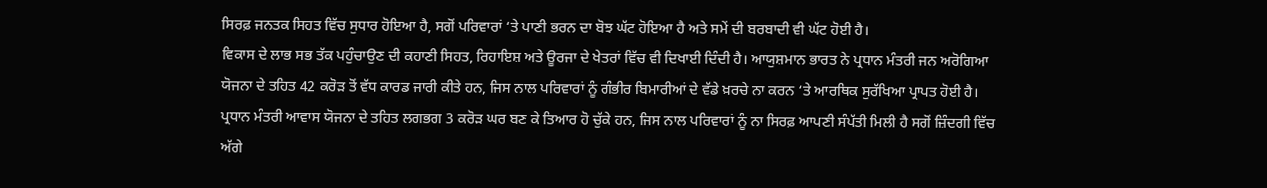ਸਿਰਫ਼ ਜਨਤਕ ਸਿਹਤ ਵਿੱਚ ਸੁਧਾਰ ਹੋਇਆ ਹੈ, ਸਗੋਂ ਪਰਿਵਾਰਾਂ ‘ਤੇ ਪਾਣੀ ਭਰਨ ਦਾ ਬੋਝ ਘੱਟ ਹੋਇਆ ਹੈ ਅਤੇ ਸਮੇਂ ਦੀ ਬਰਬਾਦੀ ਵੀ ਘੱਟ ਹੋਈ ਹੈ।
ਵਿਕਾਸ ਦੇ ਲਾਭ ਸਭ ਤੱਕ ਪਹੁੰਚਾਉਣ ਦੀ ਕਹਾਣੀ ਸਿਹਤ, ਰਿਹਾਇਸ਼ ਅਤੇ ਊਰਜਾ ਦੇ ਖੇਤਰਾਂ ਵਿੱਚ ਵੀ ਦਿਖਾਈ ਦਿੰਦੀ ਹੈ। ਆਯੁਸ਼ਮਾਨ ਭਾਰਤ ਨੇ ਪ੍ਰਧਾਨ ਮੰਤਰੀ ਜਨ ਅਰੋਗਿਆ ਯੋਜਨਾ ਦੇ ਤਹਿਤ 42 ਕਰੋੜ ਤੋਂ ਵੱਧ ਕਾਰਡ ਜਾਰੀ ਕੀਤੇ ਹਨ, ਜਿਸ ਨਾਲ ਪਰਿਵਾਰਾਂ ਨੂੰ ਗੰਭੀਰ ਬਿਮਾਰੀਆਂ ਦੇ ਵੱਡੇ ਖ਼ਰਚੇ ਨਾ ਕਰਨ ‘ਤੇ ਆਰਥਿਕ ਸੁਰੱਖਿਆ ਪ੍ਰਾਪਤ ਹੋਈ ਹੈ। ਪ੍ਰਧਾਨ ਮੰਤਰੀ ਆਵਾਸ ਯੋਜਨਾ ਦੇ ਤਹਿਤ ਲਗਭਗ 3 ਕਰੋੜ ਘਰ ਬਣ ਕੇ ਤਿਆਰ ਹੋ ਚੁੱਕੇ ਹਨ, ਜਿਸ ਨਾਲ ਪਰਿਵਾਰਾਂ ਨੂੰ ਨਾ ਸਿਰਫ਼ ਆਪਣੀ ਸੰਪੱਤੀ ਮਿਲੀ ਹੈ ਸਗੋਂ ਜ਼ਿੰਦਗੀ ਵਿੱਚ ਅੱਗੇ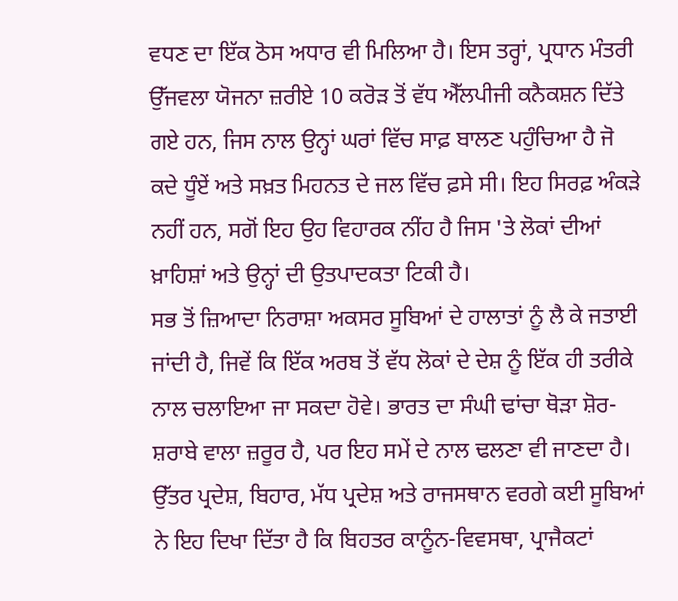ਵਧਣ ਦਾ ਇੱਕ ਠੋਸ ਅਧਾਰ ਵੀ ਮਿਲਿਆ ਹੈ। ਇਸ ਤਰ੍ਹਾਂ, ਪ੍ਰਧਾਨ ਮੰਤਰੀ ਉੱਜਵਲਾ ਯੋਜਨਾ ਜ਼ਰੀਏ 10 ਕਰੋੜ ਤੋਂ ਵੱਧ ਐੱਲਪੀਜੀ ਕਨੈਕਸ਼ਨ ਦਿੱਤੇ ਗਏ ਹਨ, ਜਿਸ ਨਾਲ ਉਨ੍ਹਾਂ ਘਰਾਂ ਵਿੱਚ ਸਾਫ਼ ਬਾਲਣ ਪਹੁੰਚਿਆ ਹੈ ਜੋ ਕਦੇ ਧੂੰਏਂ ਅਤੇ ਸਖ਼ਤ ਮਿਹਨਤ ਦੇ ਜਲ ਵਿੱਚ ਫ਼ਸੇ ਸੀ। ਇਹ ਸਿਰਫ਼ ਅੰਕੜੇ ਨਹੀਂ ਹਨ, ਸਗੋਂ ਇਹ ਉਹ ਵਿਹਾਰਕ ਨੀਂਹ ਹੈ ਜਿਸ 'ਤੇ ਲੋਕਾਂ ਦੀਆਂ ਖ਼ਾਹਿਸ਼ਾਂ ਅਤੇ ਉਨ੍ਹਾਂ ਦੀ ਉਤਪਾਦਕਤਾ ਟਿਕੀ ਹੈ।
ਸਭ ਤੋਂ ਜ਼ਿਆਦਾ ਨਿਰਾਸ਼ਾ ਅਕਸਰ ਸੂਬਿਆਂ ਦੇ ਹਾਲਾਤਾਂ ਨੂੰ ਲੈ ਕੇ ਜਤਾਈ ਜਾਂਦੀ ਹੈ, ਜਿਵੇਂ ਕਿ ਇੱਕ ਅਰਬ ਤੋਂ ਵੱਧ ਲੋਕਾਂ ਦੇ ਦੇਸ਼ ਨੂੰ ਇੱਕ ਹੀ ਤਰੀਕੇ ਨਾਲ ਚਲਾਇਆ ਜਾ ਸਕਦਾ ਹੋਵੇ। ਭਾਰਤ ਦਾ ਸੰਘੀ ਢਾਂਚਾ ਥੋੜਾ ਸ਼ੋਰ-ਸ਼ਰਾਬੇ ਵਾਲਾ ਜ਼ਰੂਰ ਹੈ, ਪਰ ਇਹ ਸਮੇਂ ਦੇ ਨਾਲ ਢਲਣਾ ਵੀ ਜਾਣਦਾ ਹੈ। ਉੱਤਰ ਪ੍ਰਦੇਸ਼, ਬਿਹਾਰ, ਮੱਧ ਪ੍ਰਦੇਸ਼ ਅਤੇ ਰਾਜਸਥਾਨ ਵਰਗੇ ਕਈ ਸੂਬਿਆਂ ਨੇ ਇਹ ਦਿਖਾ ਦਿੱਤਾ ਹੈ ਕਿ ਬਿਹਤਰ ਕਾਨੂੰਨ-ਵਿਵਸਥਾ, ਪ੍ਰਾਜੈਕਟਾਂ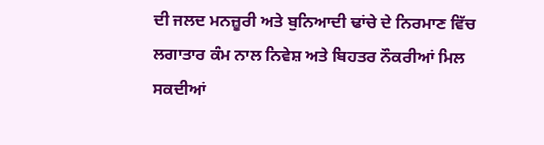ਦੀ ਜਲਦ ਮਨਜ਼ੂਰੀ ਅਤੇ ਬੁਨਿਆਦੀ ਢਾਂਚੇ ਦੇ ਨਿਰਮਾਣ ਵਿੱਚ ਲਗਾਤਾਰ ਕੰਮ ਨਾਲ ਨਿਵੇਸ਼ ਅਤੇ ਬਿਹਤਰ ਨੌਕਰੀਆਂ ਮਿਲ ਸਕਦੀਆਂ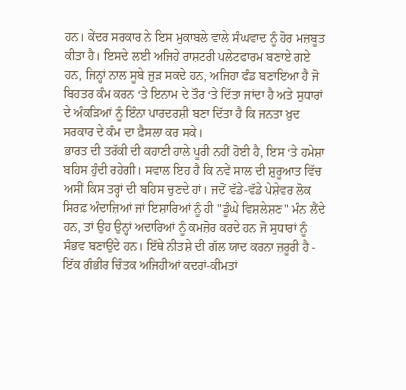ਹਨ। ਕੇਂਦਰ ਸਰਕਾਰ ਨੇ ਇਸ ਮੁਕਾਬਲੇ ਵਾਲੇ ਸੰਘਵਾਦ ਨੂੰ ਹੋਰ ਮਜ਼ਬੂਤ ਕੀਤਾ ਹੈ। ਇਸਦੇ ਲਈ ਅਜਿਹੇ ਰਾਸ਼ਟਰੀ ਪਲੇਟਫਾਰਮ ਬਣਾਏ ਗਏ ਹਨ, ਜਿਨ੍ਹਾਂ ਨਾਲ ਸੂਬੇ ਜੁੜ ਸਕਦੇ ਹਨ, ਅਜਿਹਾ ਫੰਡ ਬਣਾਇਆ ਹੈ ਜੋ ਬਿਹਤਰ ਕੰਮ ਕਰਨ ‘ਤੇ ਇਨਾਮ ਦੇ ਤੌਰ ‘ਤੇ ਦਿੱਤਾ ਜਾਂਦਾ ਹੈ ਅਤੇ ਸੁਧਾਰਾਂ ਦੇ ਅੰਕੜਿਆਂ ਨੂੰ ਇੰਨਾ ਪਾਰਦਰਸ਼ੀ ਬਣਾ ਦਿੱਤਾ ਹੈ ਕਿ ਜਨਤਾ ਖ਼ੁਦ ਸਰਕਾਰ ਦੇ ਕੰਮ ਦਾ ਫ਼ੈਸਲਾ ਕਰ ਸਕੇ।
ਭਾਰਤ ਦੀ ਤਰੱਕੀ ਦੀ ਕਹਾਣੀ ਹਾਲੇ ਪੂਰੀ ਨਹੀਂ ਹੋਈ ਹੈ, ਇਸ ‘ਤੇ ਹਮੇਸ਼ਾ ਬਹਿਸ ਹੁੰਦੀ ਰਹੇਗੀ। ਸਵਾਲ ਇਹ ਹੈ ਕਿ ਨਵੇਂ ਸਾਲ ਦੀ ਸ਼ੁਰੂਆਤ ਵਿੱਚ ਅਸੀਂ ਕਿਸ ਤਰ੍ਹਾਂ ਦੀ ਬਹਿਸ ਚੁਣਦੇ ਹਾਂ। ਜਦੋਂ ਵੱਡੇ-ਵੱਡੇ ਪੇਸ਼ੇਵਰ ਲੋਕ ਸਿਰਫ਼ ਅੰਦਾਜ਼ਿਆਂ ਜਾਂ ਇਸ਼ਾਰਿਆਂ ਨੂੰ ਹੀ "ਡੂੰਘੇ ਵਿਸ਼ਲੇਸ਼ਣ" ਮੰਨ ਲੈਂਦੇ ਹਨ, ਤਾਂ ਉਹ ਉਨ੍ਹਾਂ ਅਦਾਰਿਆਂ ਨੂੰ ਕਮਜ਼ੋਰ ਕਰਦੇ ਹਨ ਜੋ ਸੁਧਾਰਾਂ ਨੂੰ ਸੰਭਵ ਬਣਾਉਂਦੇ ਹਨ। ਇੱਥੇ ਨੀਤਸ਼ੇ ਦੀ ਗੱਲ ਯਾਦ ਕਰਨਾ ਜ਼ਰੂਰੀ ਹੈ - ਇੱਕ ਗੰਭੀਰ ਚਿੰਤਕ ਅਜਿਹੀਆਂ ਕਦਰਾਂ-ਕੀਮਤਾਂ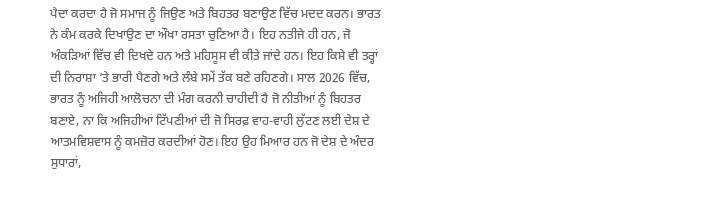ਪੈਦਾ ਕਰਦਾ ਹੈ ਜੋ ਸਮਾਜ ਨੂੰ ਜਿਉਣ ਅਤੇ ਬਿਹਤਰ ਬਣਾਉਣ ਵਿੱਚ ਮਦਦ ਕਰਨ। ਭਾਰਤ ਨੇ ਕੰਮ ਕਰਕੇ ਦਿਖਾਉਣ ਦਾ ਔਖਾ ਰਸਤਾ ਚੁਣਿਆ ਹੈ। ਇਹ ਨਤੀਜੇ ਹੀ ਹਨ, ਜੋ ਅੰਕੜਿਆਂ ਵਿੱਚ ਵੀ ਦਿਖਦੇ ਹਨ ਅਤੇ ਮਹਿਸੂਸ ਵੀ ਕੀਤੇ ਜਾਂਦੇ ਹਨ। ਇਹ ਕਿਸੇ ਵੀ ਤਰ੍ਹਾਂ ਦੀ ਨਿਰਾਸ਼ਾ ‘ਤੇ ਭਾਰੀ ਪੈਣਗੇ ਅਤੇ ਲੰਬੇ ਸਮੇਂ ਤੱਕ ਬਣੇ ਰਹਿਣਗੇ। ਸਾਲ 2026 ਵਿੱਚ, ਭਾਰਤ ਨੂੰ ਅਜਿਹੀ ਆਲੋਚਨਾ ਦੀ ਮੰਗ ਕਰਨੀ ਚਾਹੀਦੀ ਹੈ ਜੋ ਨੀਤੀਆਂ ਨੂੰ ਬਿਹਤਰ ਬਣਾਏ, ਨਾ ਕਿ ਅਜਿਹੀਆਂ ਟਿੱਪਣੀਆਂ ਦੀ ਜੋ ਸਿਰਫ਼ ਵਾਹ-ਵਾਹੀ ਲੁੱਟਣ ਲਈ ਦੇਸ਼ ਦੇ ਆਤਮਵਿਸ਼ਵਾਸ ਨੂੰ ਕਮਜ਼ੋਰ ਕਰਦੀਆਂ ਹੋਣ। ਇਹ ਉਹ ਮਿਆਰ ਹਨ ਜੋ ਦੇਸ਼ ਦੇ ਅੰਦਰ ਸੁਧਾਰਾਂ,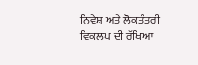ਨਿਵੇਸ਼ ਅਤੇ ਲੋਕਤੰਤਰੀ ਵਿਕਲਪ ਦੀ ਰੱਖਿਆ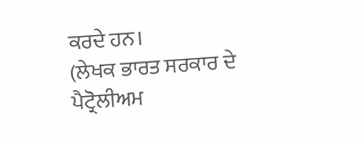ਕਰਦੇ ਹਨ।
(ਲੇਖਕ ਭਾਰਤ ਸਰਕਾਰ ਦੇ ਪੈਟ੍ਰੋਲੀਅਮ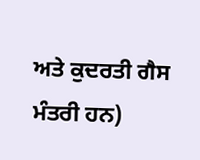ਅਤੇ ਕੁਦਰਤੀ ਗੈਸ ਮੰਤਰੀ ਹਨ)